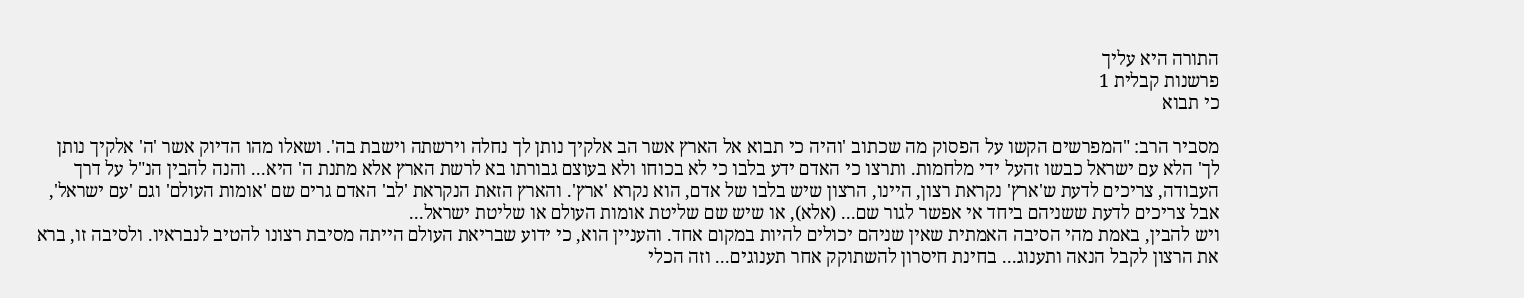התורה היא עליך
פרשנות קבלית 1
כי תבוא

מסביר הרב: "המפרשים הקשו על הפסוק מה שכתוב 'והיה כי תבוא אל הארץ אשר הב אלקיך נותן לך נחלה וירשתה וישבת בה'. ושאלו מהו הדיוק אשר 'ה' אלקיך נותן לך' הלא עם ישראל כבשו זהעל ידי מלחמות. ותרצו כי האדם ידע בלבו כי לא בכוחו ולא בעוצם גבורתו בא לרשת הארץ אלא מתנת ה' היא... והנה להבין הנ"ל על דרך העבודה, צריכים לדעת ש'ארץ' נקראת רצון, היינו, הרצון שיש בלבו של אדם, הוא נקרא 'ארץ'. והארץ הזאת הנקראת 'לב' האדם גרים שם 'אומות העולם' וגם 'עם ישראל', אבל צריכים לדעת ששניהם ביחד אי אפשר לגור שם... (אלא), או שיש שם שליטת אומות העולם או שליטת ישראל...
ויש להבין, באמת מהי הסיבה האמתית שאין שניהם יכולים להיות במקום אחד. והעניין הוא, כי ידוע שבריאת העולם הייתה מסיבת רצונו להטיב לנבראיו. ולסיבה זו, ברא את הרצון לקבל הנאה ותענוג... בחינת חיסרון להשתוקק אחר תענוגים... וזה הכלי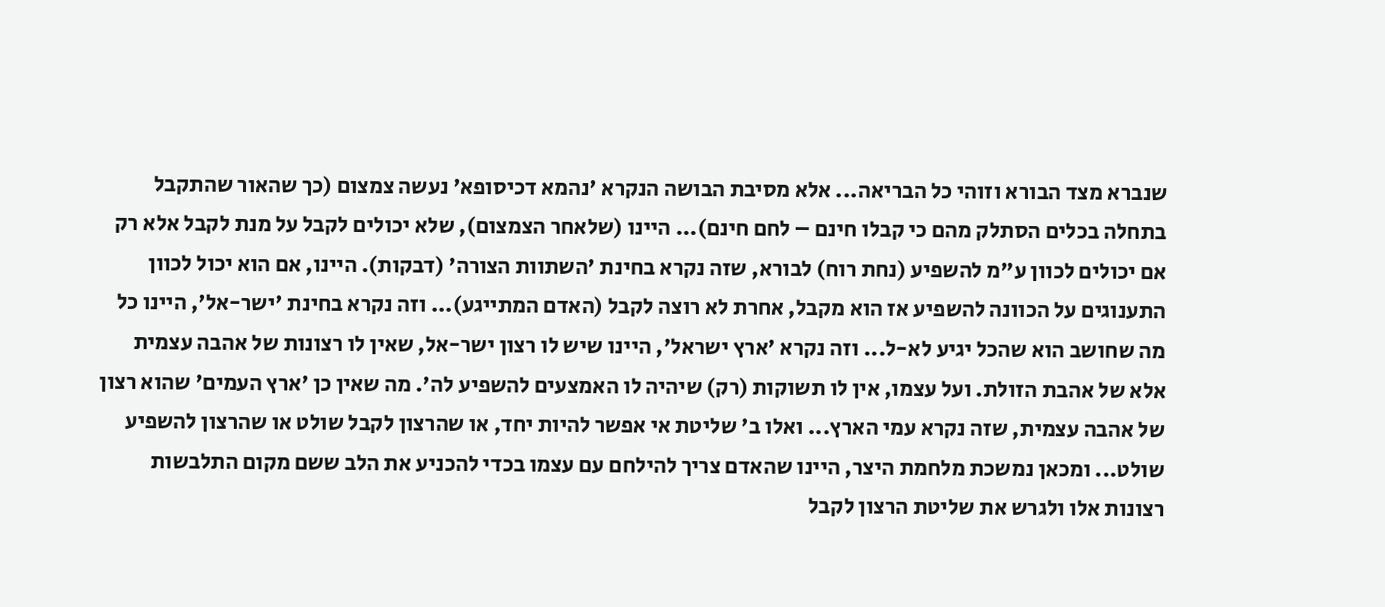שנברא מצד הבורא וזוהי כל הבריאה... אלא מסיבת הבושה הנקרא 'נהמא דכיסופא' נעשה צמצום (כך שהאור שהתקבל בתחלה בכלים הסתלק מהם כי קבלו חינם – לחם חינם)... היינו (שלאחר הצמצום), שלא יכולים לקבל על מנת לקבל אלא רק אם יכולים לכוון ע"מ להשפיע (נחת רוח) לבורא, שזה נקרא בחינת 'השתוות הצורה' (דבקות). היינו, אם הוא יכול לכוון התענוגים על הכוונה להשפיע אז הוא מקבל, אחרת לא רוצה לקבל (האדם המתייגע)... וזה נקרא בחינת 'ישר-אל', היינו כל מה שחושב הוא שהכל יגיע לא-ל... וזה נקרא 'ארץ ישראל', היינו שיש לו רצון ישר-אל, שאין לו רצונות של אהבה עצמית אלא של אהבת הזולת. ועל עצמו, אין לו תשוקות (רק) שיהיה לו האמצעים להשפיע לה'. מה שאין כן 'ארץ העמים' שהוא רצון של אהבה עצמית, שזה נקרא עמי הארץ... ואלו ב' שליטת אי אפשר להיות יחד, או שהרצון לקבל שולט או שהרצון להשפיע שולט... ומכאן נמשכת מלחמת היצר, היינו שהאדם צריך להילחם עם עצמו בכדי להכניע את הלב ששם מקום התלבשות רצונות אלו ולגרש את שליטת הרצון לקבל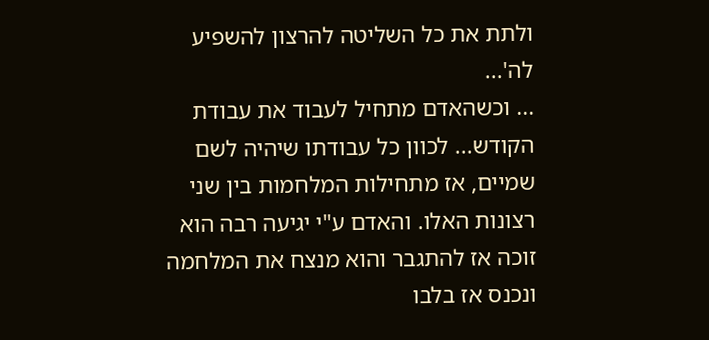ולתת את כל השליטה להרצון להשפיע לה'...
... וכשהאדם מתחיל לעבוד את עבודת הקודש... לכוון כל עבודתו שיהיה לשם שמיים, אז מתחילות המלחמות בין שני רצונות האלו. והאדם ע"י יגיעה רבה הוא זוכה אז להתגבר והוא מנצח את המלחמה ונכנס אז בלבו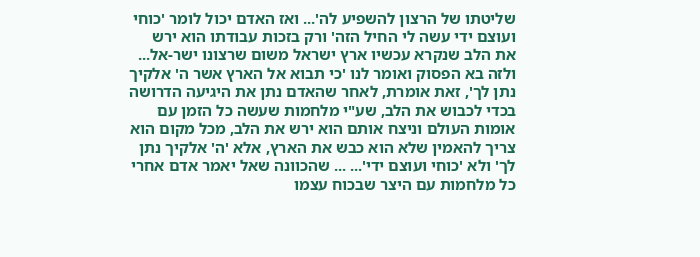שליטתו של הרצון להשפיע לה'... ואז האדם יכול לומר 'כוחי ועוצם ידי עשה לי החיל הזה' ורק בזכות עבודתו הוא ירש את הלב שנקרא עכשיו ארץ ישראל משום שרצונו ישר-אל... ולזה בא הפסוק ואומר לנו 'כי תבוא אל הארץ אשר ה' אלקיך נתן לך', זאת אומרת, לאחר שהאדם נתן את היגיעה הדרושה בכדי לכבוש את הלב, שע"י מלחמות שעשה כל הזמן עם אומות העולם וניצח אותם הוא ירש את הלב, מכל מקום הוא צריך להאמין שלא הוא כבש את הארץ, אלא 'ה' אלקיך נתן לך' ולא 'כוחי ועוצם ידי'... ... שהכוונה שאל יאמר אדם אחרי כל מלחמות עם היצר שבכוח עצמו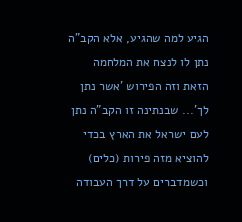הגיע למה שהגיע, אלא הקב"ה נתן לו לנצח את המלחמה הזאת וזה הפירוש 'אשר נתן לך'... שבנתינה זו הקב"ה נתן לעם ישראל את הארץ בכדי להוציא מזה פירות (כלים) וכשמדברים על דרך העבודה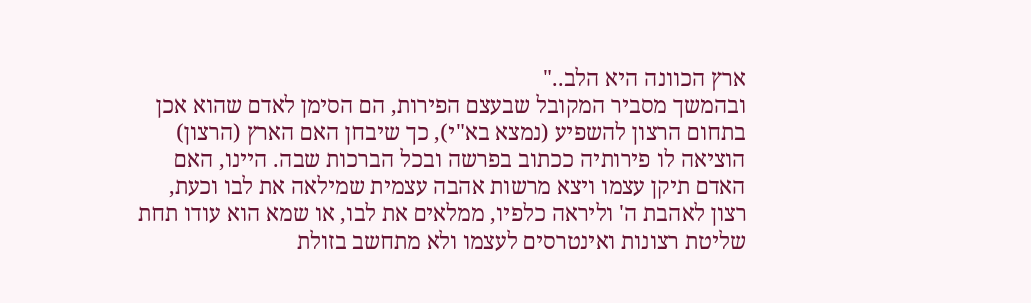ארץ הכוונה היא הלב.."
ובהמשך מסביר המקובל שבעצם הפירות, הם הסימן לאדם שהוא אכן בתחום הרצון להשפיע (נמצא בא"י), כך שיבחן האם הארץ (הרצון) הוציאה לו פירותיה ככתוב בפרשה ובכל הברכות שבה. היינו, האם האדם תיקן עצמו ויצא מרשות אהבה עצמית שמילאה את לבו וכעת, רצון לאהבת ה' וליראה כלפיו, ממלאים את לבו, או שמא הוא עודו תחת שליטת רצונות ואינטרסים לעצמו ולא מתחשב בזולת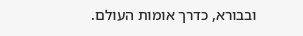ובבורא, כדרך אומות העולם.